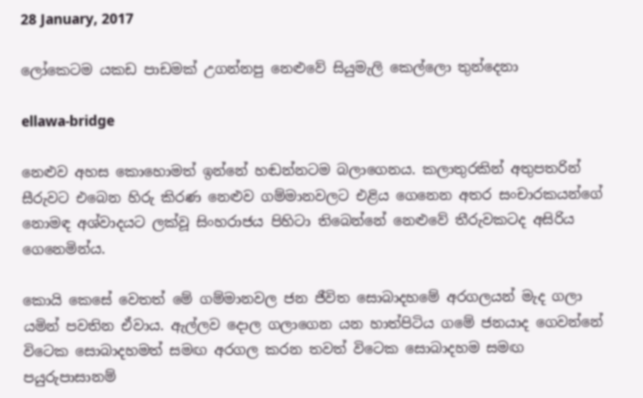28 January, 2017

ලෝකෙටම යකඩ පාඩමක් උගන්නපු නෙළුවේ සියුමැලි කෙල්ලො තුන්දෙනා

ellawa-bridge

නෙළුව අහස කොහොමත් ඉන්නේ හඬන්නටම බලාගෙනය. කලාතුරකින් අතුපතරින් සීරුවට එබෙන හිරු කිරණ නෙළුව ගම්මානවලට එළිය ගෙනෙන අතර සංචාරකයන්ගේ නොමඳ අශ්වාදයට ලක්වූ සිංහරාජය පිහිටා තිබෙන්නේ නෙළුවේ තීරුවකටද අසිරිය ගෙනෙමින්ය.

කොයි කෙසේ වෙතත් මේ ගම්මානවල ජන ජීවිත සොබාදහමේ අරගලයන් මැද ගලා යමින් පවතින ඒවාය. ඇල්ලව ‍දොල ගලාගෙන යන හාත්පිටිය ගමේ ජනයාද ගෙවන්නේ විටෙක සොබාදහමත් සමඟ අරගල කරන තවත් විටෙක සොබාදහම සමඟ පයුරුපාසානම්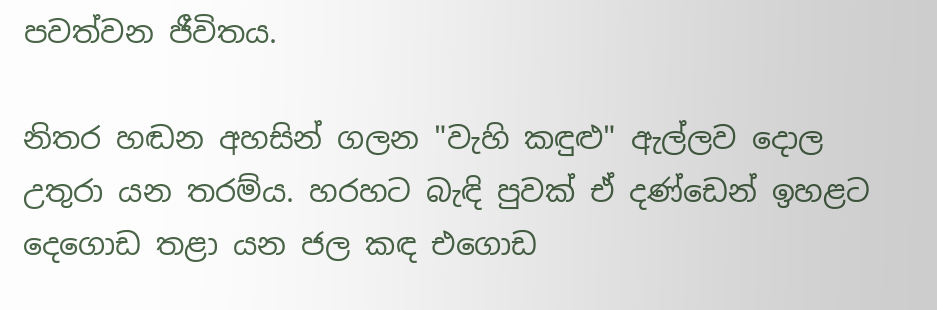පවත්වන ජීවිතය.

නිතර හඬන අහසින් ගලන "වැහි කඳුළු" ඇල්ලව දොල උතුරා යන තරම්ය. හරහට බැඳි පුවක් ඒ දණ්ඩෙන් ඉහළට දෙගොඩ තළා යන ජල කඳ එගොඩ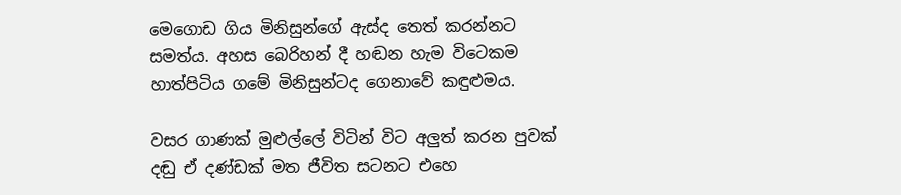මෙගොඩ ගිය මිනිසුන්ගේ ඇස්ද තෙත් කරන්නට සමත්ය. අහස බෙරිහන් දී හඬන හැම විටෙකම හාත්පිටිය ගමේ මිනිසුන්ටද ගෙනාවේ කඳුළුමය.

වසර ගාණක් මුළුල්ලේ විටින් විට අලුත් කරන පුවක් දඬු ඒ දණ්ඩක් මත ජීවිත සටනට එහෙ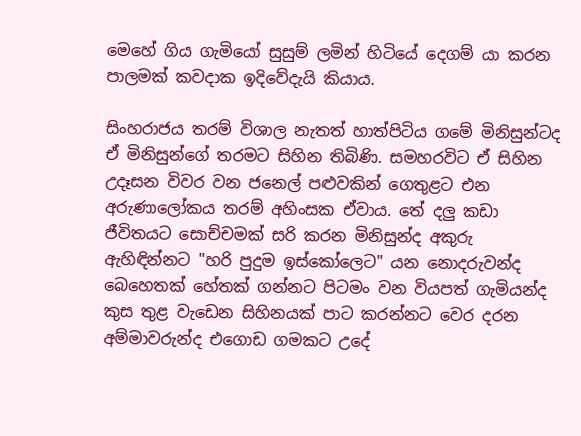මෙහේ ගිය ගැමියෝ සුසුම් ලමින් හිටියේ දෙගම් යා කරන පාලමක් කවදාක ඉදිවේදැයි කියාය.

සිංහරාජය තරම් විශාල නැතත් හාත්පිටිය ගමේ මිනිසුන්ටද ඒ මිනිසුන්ගේ තරමට සිහින තිබිණි. සමහරවිට ඒ සිහින උදෑසන විවර වන ජනෙල් පළුවකින් ගෙතුළට එන අරුණාලෝකය තරම් අහිංසක ඒවාය. තේ දලු කඩා ජීවිතයට සොච්චමක් සරි කරන මිනිසුන්ද අකුරු ඇහිඳින්නට "හරි පුදුම ඉස්කෝලෙට" යන නොදරුවන්ද බෙහෙතක් හේතක් ගන්නට පිටමං වන වියපත් ගැමියන්ද කුස තුළ වැඩෙන සිහිනයක් පාට කරන්නට වෙර දරන අම්මාවරුන්ද එගොඩ ගමකට උදේ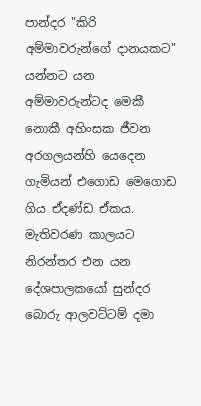පාන්දර "කිරි අම්මාවරුන්ගේ දානයකට" යන්නට යන අම්මාවරුන්ටද මෙකී නොකී අහිංසක ජීවන අරගලයන්හි යෙදෙන ගැමියන් එගොඩ මෙගොඩ ගිය ඒදණ්ඩ ඒකය. මැතිවරණ කාලයට නිරන්තර එන යන දේශපාලකයෝ සුන්දර බොරු ආලවට්ටම් දමා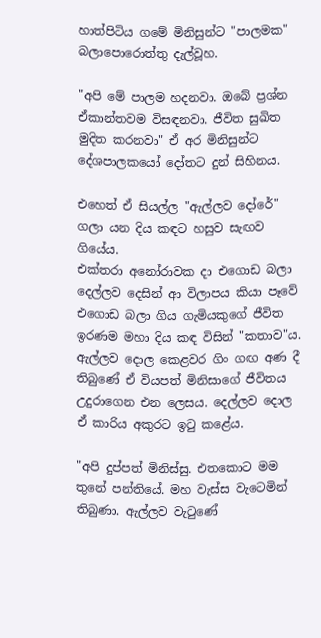හාත්පිටිය ගමේ මිනිසුන්ට "පාලමක" බලාපොරොත්තු දැල්වූහ.

"අපි මේ පාලම හදනවා. ඔබේ ප්‍රශ්න ඒකාන්තවම විසඳනවා. ජීවිත සුඛිත මුදිත කරනවා" ඒ අර මිනිසුන්ට දේශපාලකයෝ දෝතට දුන් සිහිනය.

එහෙත් ඒ සියල්ල "ඇල්ලව ‍දෝරේ" ගලා යන දිය කඳට හසුව සැඟව ගියේය.
එක්තරා අනෝරාවක දා එගොඩ බලා දෙල්ලව දෙසින් ආ විලාපය කියා පෑවේ එගොඩ බලා ගිය ගැමියකුගේ ජීවිත ඉරණම මහා දිය කඳ විසින් "කතාව"ය. ඇල්ලව දොල කෙළවර ගිං ගඟ අණ දී තිබුණේ ඒ වියපත් මිනිසාගේ ජීවිතය උදුරාගෙන එන ලෙසය. දෙල්ලව දොල ඒ කාරිය අකුරට ඉටු කළේය.

"අපි දුප්පත් මිනිස්සු. එතකොට මම තුනේ පන්තියේ. මහ වැස්ස වැටෙමින් තිබුණා. ඇල්ලව වැටුණේ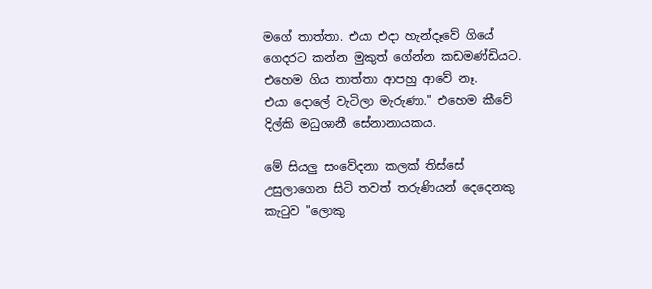මගේ තාත්තා. එයා එදා හැන්දෑවේ ගියේ ගෙදරට කන්න මුකුත් ගේන්න කඩමණ්ඩියට. එහෙම ගිය තාත්තා ආපහු ආවේ නෑ. එයා ‍දොලේ වැටිලා මැරුණා." එහෙම කීවේ දිල්කි මධුශානී සේනානායකය.

මේ සියලු සංවේදනා කලක් තිස්සේ උසුලාගෙන සිටි තවත් තරුණියන් දෙදෙනකු කැටුව "ලොකු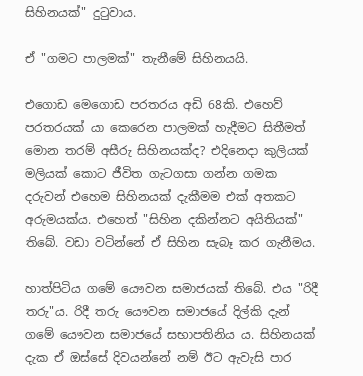සිහිනයක්" දුටුවාය.

ඒ "ගමට පාලමක්" තැනීමේ සිහිනයයි.

එගොඩ මෙගොඩ පරතරය අඩි 68කි. එහෙව් පරතරයක් යා කෙරෙන පාලමක් හැදීමට සිතීමත් මොන තරම් අසීරු සිහිනයක්ද? එදිනෙදා කුලියක් මලියක් කොට ජීවිත ගැටගසා ගන්න ගමක දරුවන් එහෙම සිහිනයක් දැකීමම එක් අතකට අරුමයක්ය. එහෙත් "සිහින දකින්නට අයිතියක්" තිබේ. වඩා වටින්නේ ඒ සිහින සැබෑ කර ගැනීමය.

හාත්පිටිය ගමේ යෞවන සමාජයක් තිබේ. එය "රිදී තරු"ය. රිදී තරු යෞවන සමාජයේ දිල්කි දැන් ගමේ යෞවන සමාජයේ සභාපතිනිය ය. සිහිනයක් දැක ඒ ඔස්සේ දිවයන්නේ නම් ඊට ඇවැසි පාර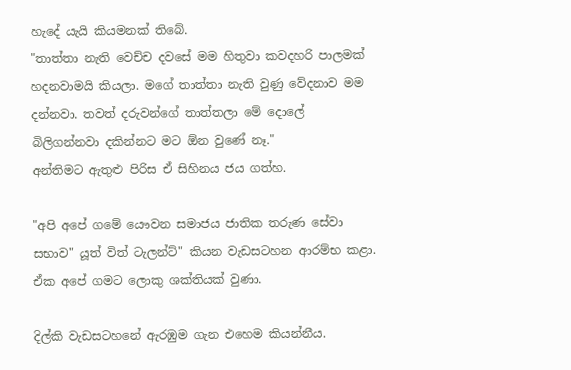හැදේ යැයි කියමනක් තිබේ.
"තාත්තා නැති වෙච්ච දවසේ මම හිතුවා කවදහරි පාලමක් හදනවාමයි කියලා. මගේ තාත්තා නැති වුණු වේදනාව මම දන්නවා. තවත් දරුවන්ගේ තාත්තලා මේ ‍දොලේ බිලිගන්නවා දකින්නට මට ඕන වුණේ නෑ."
අන්තිමට ඇතුළු පිරිස ඒ සිහිනය ජය ගත්හ.

"අපි අපේ ගමේ යෞවන සමාජය ජාතික තරුණ සේවා සභාව" යූත් විත් ටැලන්ට්" කියන වැඩසටහන ආරම්භ කළා. ඒක අපේ ගමට ලොකු ශක්තියක් වුණා.

දිල්කි වැඩසටහනේ ඇරඹුම ගැන එහෙම කියන්නීය.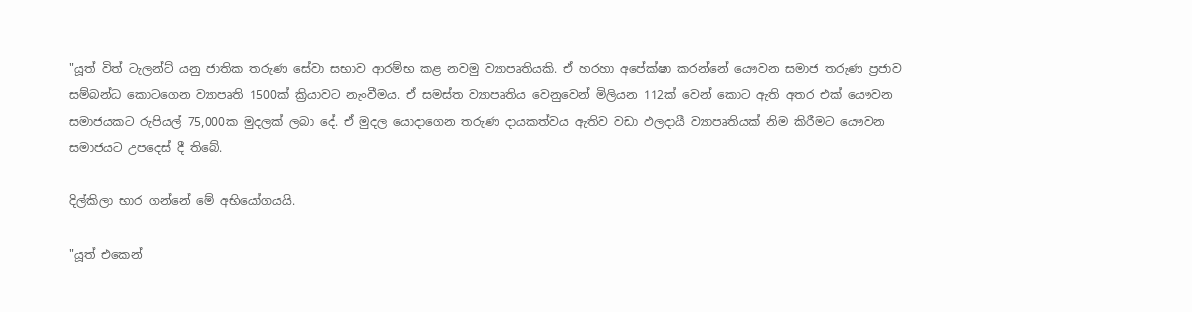"යූත් විත් ටැලන්ට් යනු ජාතික තරුණ සේවා සභාව ආරම්භ කළ නවමු ව්‍යාපෘතියකි. ඒ හරහා අපේක්ෂා කරන්නේ යෞවන සමාජ තරුණ ප්‍රජාව සම්බන්ධ කොටගෙන ව්‍යාපෘති 1500ක් ක්‍රියාවට නැංවීමය. ඒ සමස්ත ව්‍යාපෘතිය වෙනුවෙන් මිලියන 112ක් වෙන් කොට ඇති අතර එක් යෞවන සමාජයකට රුපියල් 75,000ක මුදලක් ලබා දේ. ඒ මුදල යොදාගෙන තරුණ දායකත්වය ඇතිව වඩා ඵලදායී ව්‍යාපෘතියක් නිම කිරීමට යෞවන සමාජයට උපදෙස් දී තිබේ.

දිල්කිලා භාර ගන්නේ මේ අභියෝගයයි.

"යූත් එකෙන්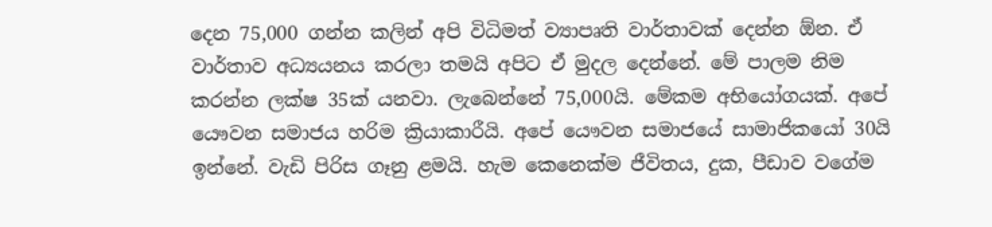දෙන 75,000 ගන්න කලින් අපි විධිමත් ව්‍යාපෘති වාර්තාවක් දෙන්න ඕන. ඒ වාර්තාව අධ්‍යයනය කරලා තමයි අපිට ඒ මුදල දෙන්නේ. මේ පාලම නිම කරන්න ලක්ෂ 35ක් යනවා. ලැබෙන්නේ 75,000යි. මේකම අභියෝගයක්. අපේ යෞවන සමාජය හරිම ක්‍රියාකාරීයි. අපේ යෞවන සමාජයේ සාමාජිකයෝ 30යි ඉන්නේ. වැඩි පිරිස ගෑනු ළමයි. හැම කෙනෙක්ම ජීවිතය, දුක, පීඩාව වගේම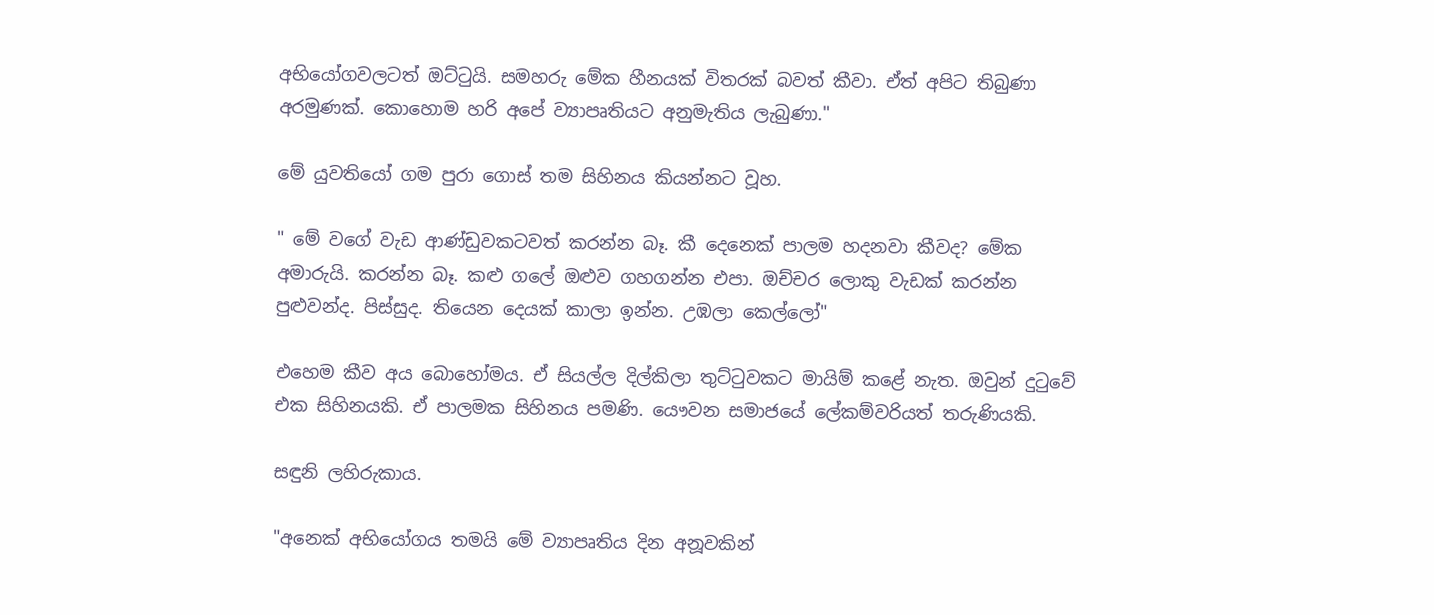අභියෝගවලටත් ඔට්ටුයි. සමහරු මේක හීනයක් විතරක් බවත් කීවා. ඒත් අපිට තිබුණා අරමුණක්. කොහොම හරි අපේ ව්‍යාපෘතියට අනුමැතිය ලැබුණා."

මේ යුවතියෝ ගම පුරා ගොස් තම සිහිනය කියන්නට වූහ.

" මේ වගේ වැඩ ආණ්ඩුවකටවත් කරන්න බෑ. කී දෙනෙක් පාලම හදනවා කීවද? මේක අමාරුයි. කරන්න බෑ. කළු ගලේ ඔළුව ගහගන්න එපා. ඔච්චර ලොකු වැඩක් කරන්න පුළුවන්ද. පිස්සුද. තියෙන දෙයක් කාලා ඉන්න. උඹලා කෙල්ලෝ"

එහෙම කීව අය බොහෝමය. ඒ සියල්ල දිල්කිලා තුට්ටුවකට මායිම් කළේ නැත. ඔවුන් දුටුවේ එක සිහිනයකි. ඒ පාලමක සිහිනය පමණි. යෞවන සමාජයේ ලේකම්වරියත් තරුණියකි.

සඳුනි ලහිරුකාය.

"අනෙක් අභියෝගය තමයි මේ ව්‍යාපෘතිය දින අනූවකින්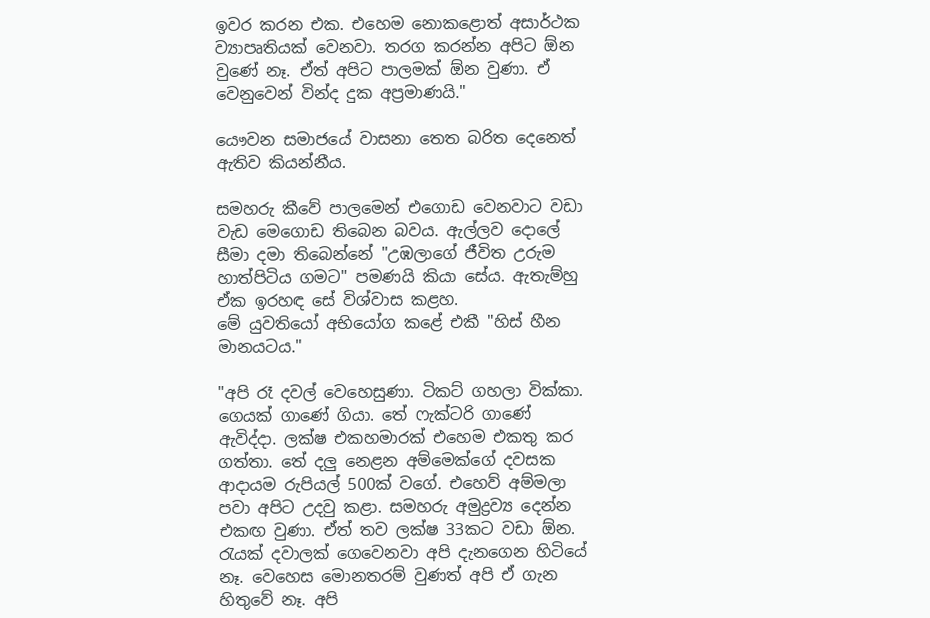ඉවර කරන එක. එහෙම නොකළොත් අසාර්ථක ව්‍යාපෘතියක් වෙනවා. තරග කරන්න අපිට ඕන වුණේ නෑ. ඒත් අපිට පාලමක් ඕන වුණා. ඒ වෙනුවෙන් වින්ද දුක අප්‍රමාණයි."

යෞවන සමාජයේ වාසනා තෙත බරිත දෙනෙත් ඇතිව කියන්නීය.

සමහරු කීවේ පාලමෙන් එගොඩ වෙනවාට වඩා වැඩ මෙගොඩ තිබෙන බවය. ඇල්ලව දොලේ සීමා දමා තිබෙන්නේ "උඹලාගේ ජීවිත උරුම හාත්පිටිය ගමට" පමණයි කියා සේය. ඇතැම්හු ඒක ඉරහඳ සේ විශ්වාස කළහ.
මේ යුවතියෝ අභියෝග කළේ එකී "හිස් හීන මානයටය."

"අපි රෑ දවල් වෙහෙසුණා. ටිකට් ගහලා වික්කා. ගෙයක් ගාණේ ගියා. තේ ෆැක්ටරි ගාණේ ඇවිද්දා. ලක්ෂ එකහමාරක් එහෙම එකතු කර ගත්තා. තේ දලු නෙළන අම්මෙක්ගේ දවසක ආදායම රුපියල් 500ක් වගේ. එහෙව් අම්මලා පවා අපිට උදවු කළා. සමහරු අමුද්‍රව්‍ය දෙන්න එකඟ වුණා. ඒත් තව ලක්ෂ 33කට වඩා ඕන. රැයක් දවාලක් ගෙවෙනවා අපි දැනගෙන හිටියේ නෑ. වෙහෙස මොනතරම් වුණත් අපි ඒ ගැන හිතුවේ නෑ. අපි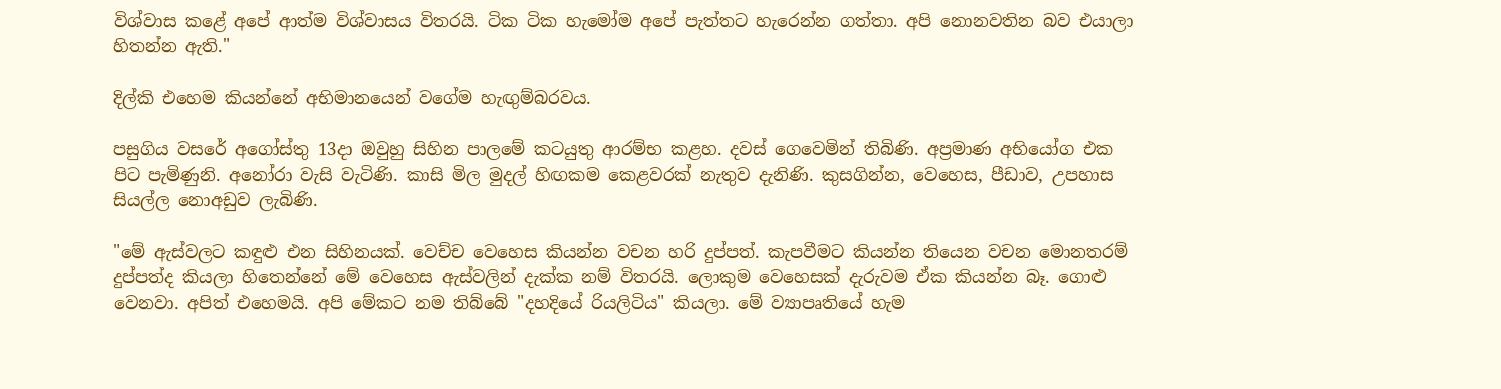විශ්වාස කළේ අපේ ආත්ම විශ්වාසය විතරයි. ටික ටික හැමෝම අපේ පැත්තට හැරෙන්න ගත්තා. අපි නොනවතින බව එයාලා හිතන්න ඇති."

දිල්කි එහෙම කියන්නේ අභිමානයෙන් වගේම හැඟුම්බරවය.

පසුගිය වසරේ අගෝස්තු 13දා ඔවුහු සිහින පාලමේ කටයුතු ආරම්භ කළහ. දවස් ගෙවෙමින් තිබිණි. අප්‍රමාණ අභියෝග එක පිට පැමිණුනි. අනෝරා වැසි වැටිණි. කාසි මිල මුදල් හිඟකම කෙළවරක් නැතුව දැනිණි. කුසගින්න, වෙහෙස, පීඩාව, උපහාස සියල්ල නොඅඩුව ලැබිණි.

"මේ ඇස්වලට කඳුළු එන සිහිනයක්. වෙච්ච වෙහෙස කියන්න වචන හරි දුප්පත්. කැපවීමට කියන්න තියෙන වචන මොනතරම් දුප්පත්ද කියලා හිතෙන්නේ මේ වෙහෙස ඇස්වලින් දැක්ක නම් විතරයි. ලොකුම වෙහෙසක් දැරුවම ඒක කියන්න බෑ. ගොළු වෙනවා. අපිත් එහෙමයි. අපි මේකට නම තිබ්බේ "දහදියේ රියලිටිය" කියලා. මේ ව්‍යාපෘතියේ හැම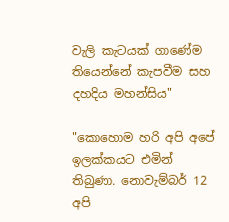වැලි කැටයක් ගාණේම තියෙන්නේ කැපවීම සහ දහදිය මහන්සිය"

"කොහොම හරි අපි අපේ ඉලක්කයට එමින් තිබුණා. නොවැම්බර් 12 අපි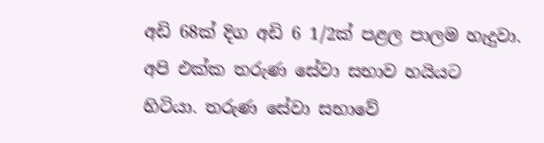අඩි 68ක් දිග අඩි 6 1/2ක් පළල පාලම හැදුවා. අපි එක්ක තරුණ සේවා සභාව හයියට හිටියා. තරුණ සේවා සභාවේ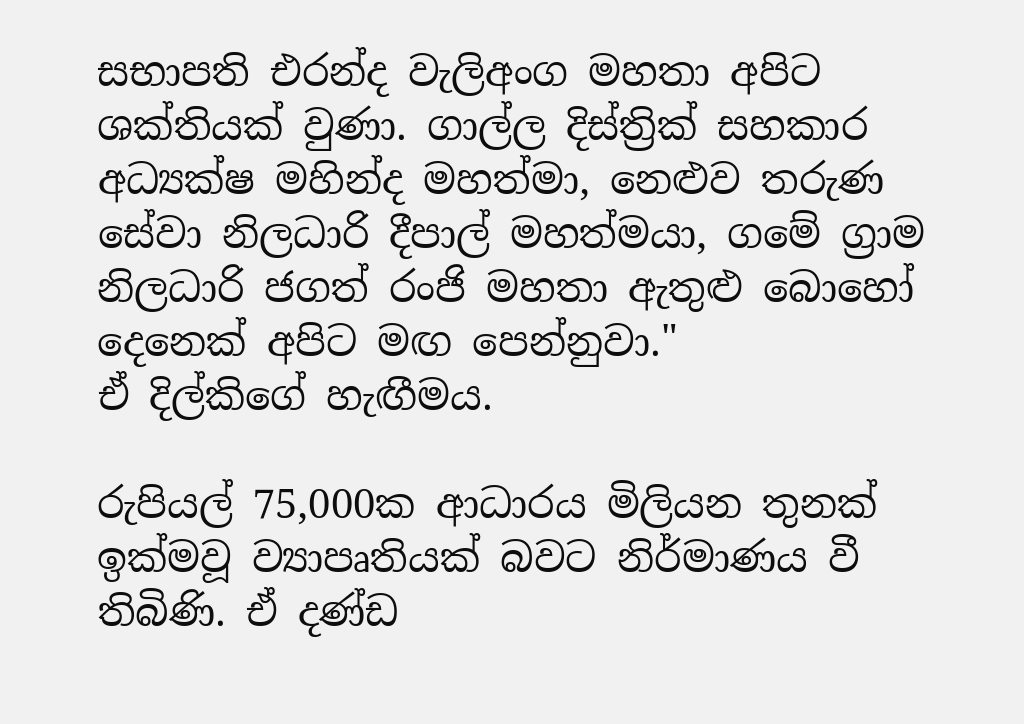සභාපති එරන්ද වැලිඅංග මහතා අපිට ශක්තියක් වුණා. ගාල්ල දිස්ත්‍රික් සහකාර අධ්‍යක්ෂ මහින්ද මහත්මා, නෙළුව තරුණ සේවා නිලධාරි දීපාල් මහත්මයා, ගමේ ග්‍රාම නිලධාරි ජගත් රංජි මහතා ඇතුළු බොහෝ දෙනෙක් අපිට මඟ පෙන්නුවා."
ඒ දිල්කිගේ හැඟීමය.

රුපියල් 75,000ක ආධාරය මිලියන තුනක් ඉක්මවූ ව්‍යාපෘතියක් බවට නිර්මාණය වී තිබිණි. ඒ දණ්ඩ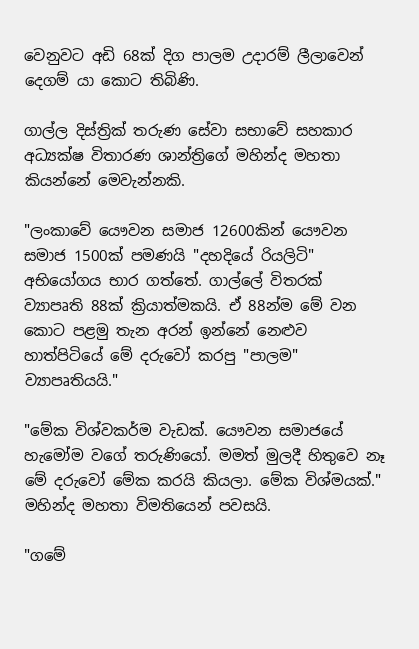වෙනුවට අඩි 68ක් දිග පාලම උදාරම් ලීලාවෙන් දෙගම් යා කොට තිබිණි.

ගාල්ල දිස්ත්‍රික් තරුණ සේවා සභාවේ සහකාර අධ්‍යක්ෂ විතාරණ ශාන්ත්‍රිගේ මහින්ද මහතා කියන්නේ මෙවැන්නකි.

"ලංකාවේ යෞවන සමාජ 12600කින් යෞවන සමාජ 1500ක් පමණයි "දහදියේ රියලිටි" අභියෝගය භාර ගත්තේ. ගාල්ලේ විතරක් ව්‍යාපෘති 88ක් ක්‍රියාත්මකයි. ඒ 88න්ම මේ වන කොට පළමු තැන අරන් ඉන්නේ නෙළුව හාත්පිටියේ මේ දරුවෝ කරපු "පාලම" ව්‍යාපෘතියයි."

"මේක විශ්වකර්ම වැඩක්. යෞවන සමාජයේ හැමෝම වගේ තරුණියෝ. මමත් මුලදී හිතුවෙ නෑ මේ දරුවෝ මේක කරයි කියලා. මේක විශ්මයක්."
මහින්ද මහතා විමතියෙන් පවසයි.

"ගමේ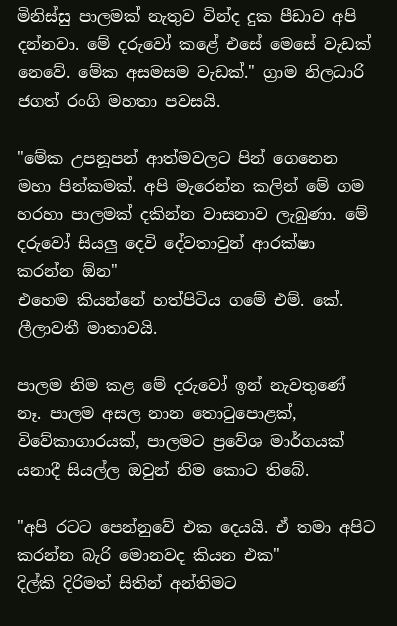මිනිස්සු පාලමක් නැතුව වින්ද දුක පීඩාව අපි දන්නවා. මේ දරුවෝ කළේ එසේ මෙසේ වැඩක් නෙවේ. මේක අසමසම වැඩක්." ග්‍රාම නිලධාරි ජගත් රංගි මහතා පවසයි.

"මේක උපනූපන් ආත්මවලට පින් ගෙනෙන මහා පින්කමක්. අපි මැරෙන්න කලින් මේ ගම හරහා පාලමක් දකින්න වාසනාව ලැබුණා. මේ දරුවෝ සියලු දෙවි දේවතාවුන් ආරක්ෂා කරන්න ඕන"
එහෙම කියන්නේ හත්පිටිය ගමේ එම්. කේ. ලීලාවතී මාතාවයි.

පාලම නිම කළ මේ දරුවෝ ඉන් නැවතුණේ නෑ. පාලම අසල නාන තොටුපොළක්, විවේකාගාරයක්, පාලමට ප්‍රවේශ මාර්ගයක් යනාදී සියල්ල ඔවුන් නිම කොට තිබේ.

"අපි රටට පෙන්නුවේ එක දෙයයි. ඒ තමා අපිට කරන්න බැරි මොනවද කියන එක"
දිල්කි දිරිමත් සිතින් අන්තිමට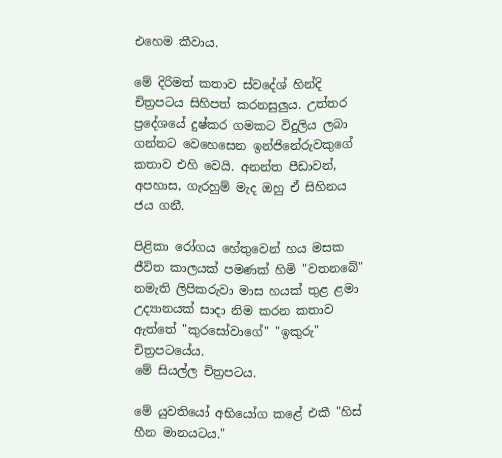එහෙම කීවාය.

මේ දිරිමත් කතාව ස්වදේශ් හින්දි චිත්‍රපටය සිහිපත් කරනසුලුය. උත්තර ප්‍රදේශයේ දුෂ්කර ගමකට විදුලිය ලබා ගන්නට වෙහෙසෙන ඉන්ජිනේරුවකුගේ කතාව එහි වෙයි. අනන්ත පීඩාවන්, අපහාස, ගැරහුම් මැද ඔහු ඒ සිහිනය ජය ගනී.

පිළිකා රෝගය හේතුවෙන් හය මසක ජීවිත කාලයක් පමණක් හිමි "වතනබේ" නමැති ලිපිකරුවා මාස හයක් තුළ ළමා උද්‍යානයක් සාදා නිම කරන කතාව ඇත්තේ "කුරසෝවාගේ" "ඉකුරු" චිත්‍රපටයේය.
මේ සියල්ල චිත්‍රපටය.

මේ යුවතියෝ අභියෝග කළේ එකී "හිස් හීන මානයටය."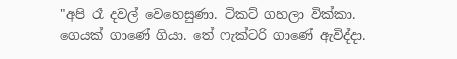"අපි රෑ දවල් වෙහෙසුණා. ටිකට් ගහලා වික්කා. ගෙයක් ගාණේ ගියා. තේ ෆැක්ටරි ගාණේ ඇවිද්දා.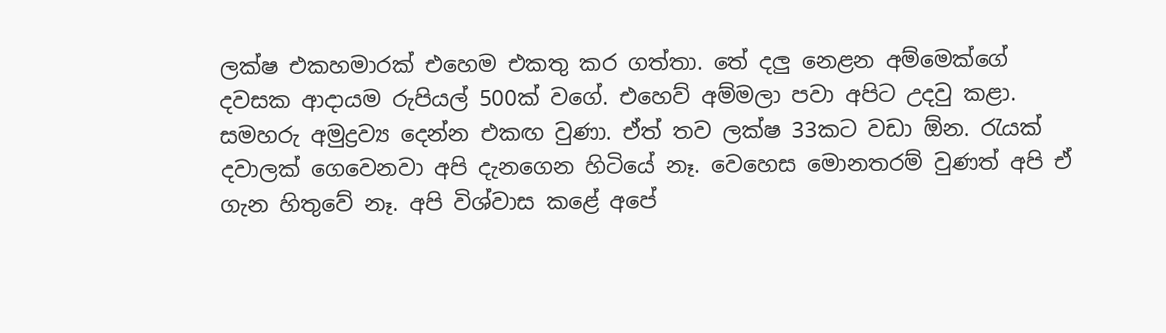ලක්ෂ එකහමාරක් එහෙම එකතු කර ගත්තා. තේ දලු නෙළන අම්මෙක්ගේ දවසක ආදායම රුපියල් 500ක් වගේ. එහෙව් අම්මලා පවා අපිට උදවු කළා. සමහරු අමුද්‍රව්‍ය දෙන්න එකඟ වුණා. ඒත් තව ලක්ෂ 33කට වඩා ඕන. රැයක් දවාලක් ගෙවෙනවා අපි දැනගෙන හිටියේ නෑ. වෙහෙස මොනතරම් වුණත් අපි ඒ ගැන හිතුවේ නෑ. අපි විශ්වාස කළේ අපේ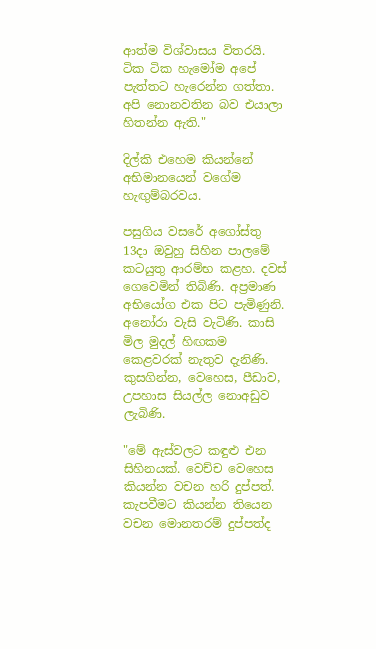ආත්ම විශ්වාසය විතරයි. ටික ටික හැමෝම අපේ පැත්තට හැරෙන්න ගත්තා. අපි නොනවතින බව එයාලා හිතන්න ඇති."

දිල්කි එහෙම කියන්නේ අභිමානයෙන් වගේම හැඟුම්බරවය.

පසුගිය වසරේ අගෝස්තු 13දා ඔවුහු සිහින පාලමේ කටයුතු ආරම්භ කළහ. දවස් ගෙවෙමින් තිබිණි. අප්‍රමාණ අභියෝග එක පිට පැමිණුනි. අනෝරා වැසි වැටිණි. කාසි මිල මුදල් හිඟකම කෙළවරක් නැතුව දැනිණි. කුසගින්න, වෙහෙස, පීඩාව, උපහාස සියල්ල නොඅඩුව ලැබිණි.

"මේ ඇස්වලට කඳුළු එන සිහිනයක්. වෙච්ච වෙහෙස කියන්න වචන හරි දුප්පත්. කැපවීමට කියන්න තියෙන වචන මොනතරම් දුප්පත්ද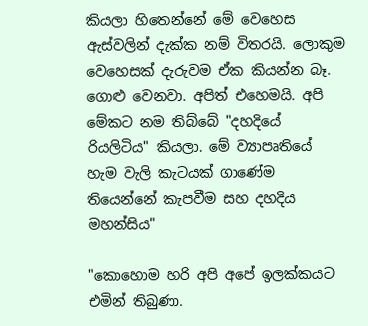කියලා හිතෙන්නේ මේ වෙහෙස ඇස්වලින් දැක්ක නම් විතරයි. ලොකුම වෙහෙසක් දැරුවම ඒක කියන්න බෑ. ගොළු වෙනවා. අපිත් එහෙමයි. අපි මේකට නම තිබ්බේ "දහදියේ රියලිටිය" කියලා. මේ ව්‍යාපෘතියේ හැම වැලි කැටයක් ගාණේම තියෙන්නේ කැපවීම සහ දහදිය මහන්සිය"

"කොහොම හරි අපි අපේ ඉලක්කයට එමින් තිබුණා.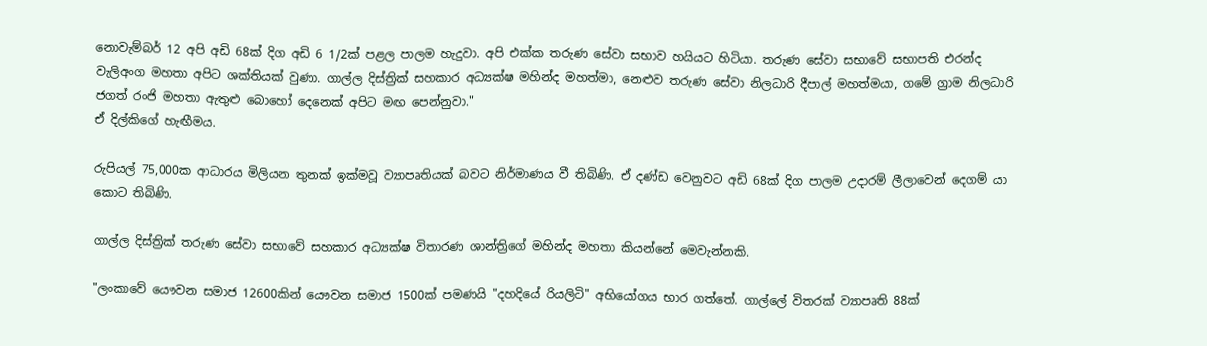නොවැම්බර් 12 අපි අඩි 68ක් දිග අඩි 6 1/2ක් පළල පාලම හැදුවා. අපි එක්ක තරුණ සේවා සභාව හයියට හිටියා. තරුණ සේවා සභාවේ සභාපති එරන්ද වැලිඅංග මහතා අපිට ශක්තියක් වුණා. ගාල්ල දිස්ත්‍රික් සහකාර අධ්‍යක්ෂ මහින්ද මහත්මා, නෙළුව තරුණ සේවා නිලධාරි දීපාල් මහත්මයා, ගමේ ග්‍රාම නිලධාරි ජගත් රංජි මහතා ඇතුළු බොහෝ දෙනෙක් අපිට මඟ පෙන්නුවා."
ඒ දිල්කිගේ හැඟීමය.

රුපියල් 75,000ක ආධාරය මිලියන තුනක් ඉක්මවූ ව්‍යාපෘතියක් බවට නිර්මාණය වී තිබිණි. ඒ දණ්ඩ වෙනුවට අඩි 68ක් දිග පාලම උදාරම් ලීලාවෙන් දෙගම් යා කොට තිබිණි.

ගාල්ල දිස්ත්‍රික් තරුණ සේවා සභාවේ සහකාර අධ්‍යක්ෂ විතාරණ ශාන්ත්‍රිගේ මහින්ද මහතා කියන්නේ මෙවැන්නකි.

"ලංකාවේ යෞවන සමාජ 12600කින් යෞවන සමාජ 1500ක් පමණයි "දහදියේ රියලිටි" අභියෝගය භාර ගත්තේ. ගාල්ලේ විතරක් ව්‍යාපෘති 88ක්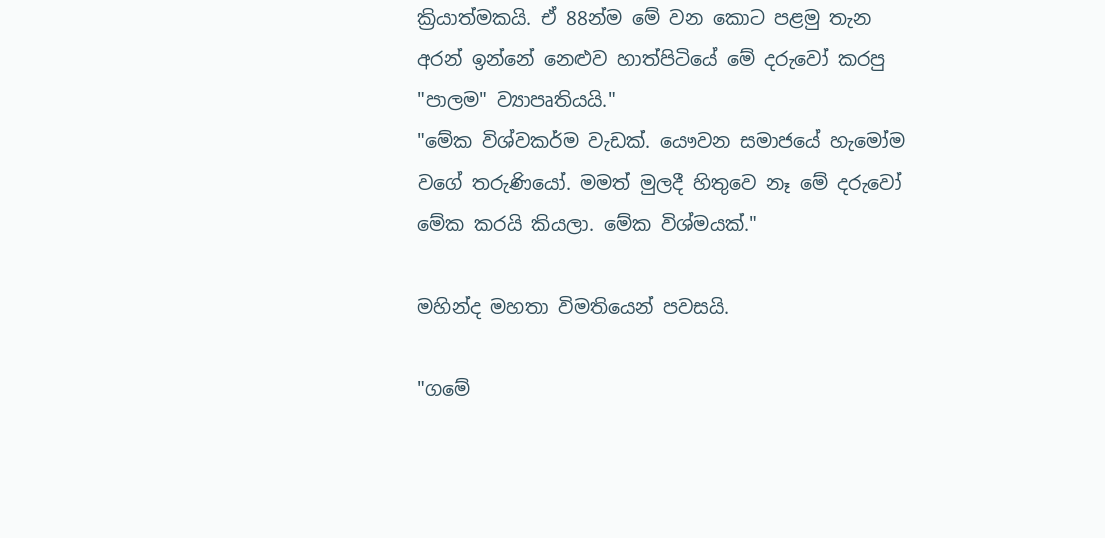ක්‍රියාත්මකයි. ඒ 88න්ම මේ වන කොට පළමු තැන අරන් ඉන්නේ නෙළුව හාත්පිටියේ මේ දරුවෝ කරපු "පාලම" ව්‍යාපෘතියයි."
"මේක විශ්වකර්ම වැඩක්. යෞවන සමාජයේ හැමෝම වගේ තරුණියෝ. මමත් මුලදී හිතුවෙ නෑ මේ දරුවෝ මේක කරයි කියලා. මේක විශ්මයක්."

මහින්ද මහතා විමතියෙන් පවසයි.

"ගමේ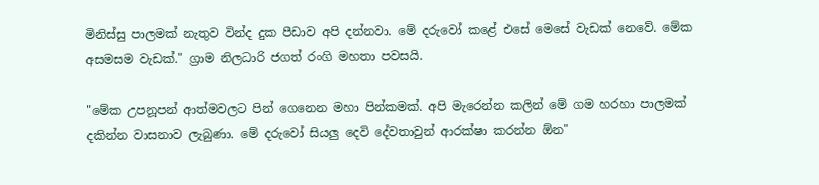මිනිස්සු පාලමක් නැතුව වින්ද දුක පීඩාව අපි දන්නවා. මේ දරුවෝ කළේ එසේ මෙසේ වැඩක් නෙවේ. මේක අසමසම වැඩක්." ග්‍රාම නිලධාරි ජගත් රංගි මහතා පවසයි.

"මේක උපනූපන් ආත්මවලට පින් ගෙනෙන මහා පින්කමක්. අපි මැරෙන්න කලින් මේ ගම හරහා පාලමක් දකින්න වාසනාව ලැබුණා. මේ දරුවෝ සියලු දෙවි දේවතාවුන් ආරක්ෂා කරන්න ඕන"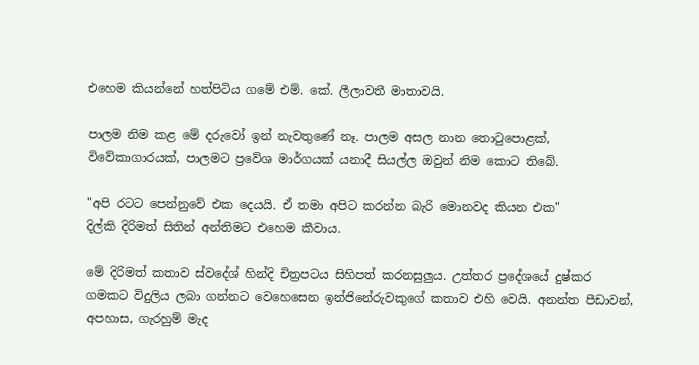එහෙම කියන්නේ හත්පිටිය ගමේ එම්. කේ. ලීලාවතී මාතාවයි.

පාලම නිම කළ මේ දරුවෝ ඉන් නැවතුණේ නෑ. පාලම අසල නාන තොටුපොළක්, විවේකාගාරයක්, පාලමට ප්‍රවේශ මාර්ගයක් යනාදී සියල්ල ඔවුන් නිම කොට තිබේ.

"අපි රටට පෙන්නුවේ එක දෙයයි. ඒ තමා අපිට කරන්න බැරි මොනවද කියන එක"
දිල්කි දිරිමත් සිතින් අන්තිමට එහෙම කීවාය.

මේ දිරිමත් කතාව ස්වදේශ් හින්දි චිත්‍රපටය සිහිපත් කරනසුලුය. උත්තර ප්‍රදේශයේ දුෂ්කර ගමකට විදුලිය ලබා ගන්නට වෙහෙසෙන ඉන්ජිනේරුවකුගේ කතාව එහි වෙයි. අනන්ත පීඩාවන්, අපහාස, ගැරහුම් මැද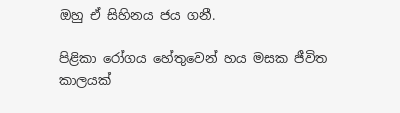ඔහු ඒ සිහිනය ජය ගනී.

පිළිකා රෝගය හේතුවෙන් හය මසක ජීවිත කාලයක්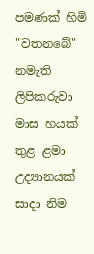පමණක් හිමි "වතනබේ" නමැති ලිපිකරුවා මාස හයක් තුළ ළමා උද්‍යානයක් සාදා නිම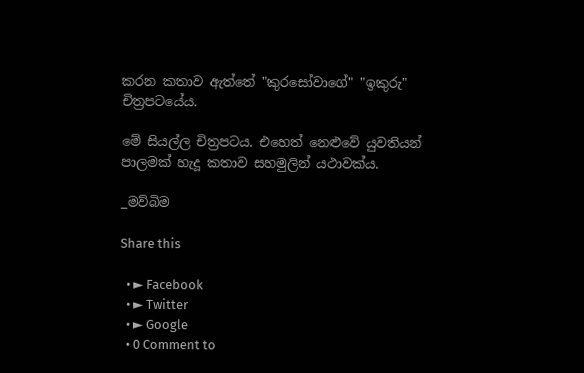කරන කතාව ඇත්තේ "කුරසෝවාගේ" "ඉකුරු" චිත්‍රපටයේය.

මේ සියල්ල චිත්‍රපටය. එහෙත් නෙළුවේ යුවතියන් පාලමක් හැදූ කතාව සහමුලින් යථාවක්ය.

_මව්බිම

Share this

  • ► Facebook
  • ► Twitter
  • ► Google
  • 0 Comment to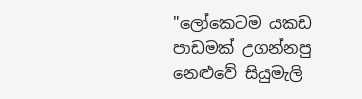"ලෝකෙටම යකඩ පාඩමක් උගන්නපු නෙළුවේ සියුමැලි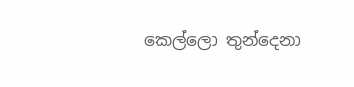කෙල්ලො තුන්දෙනා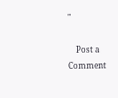"

    Post a Comment